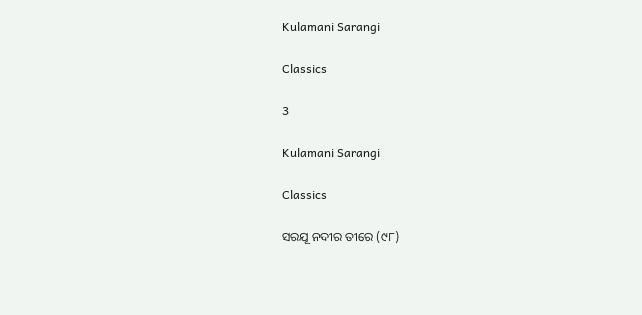Kulamani Sarangi

Classics

3

Kulamani Sarangi

Classics

ସରଯୂ ନଦୀର ତୀରେ (୯୮)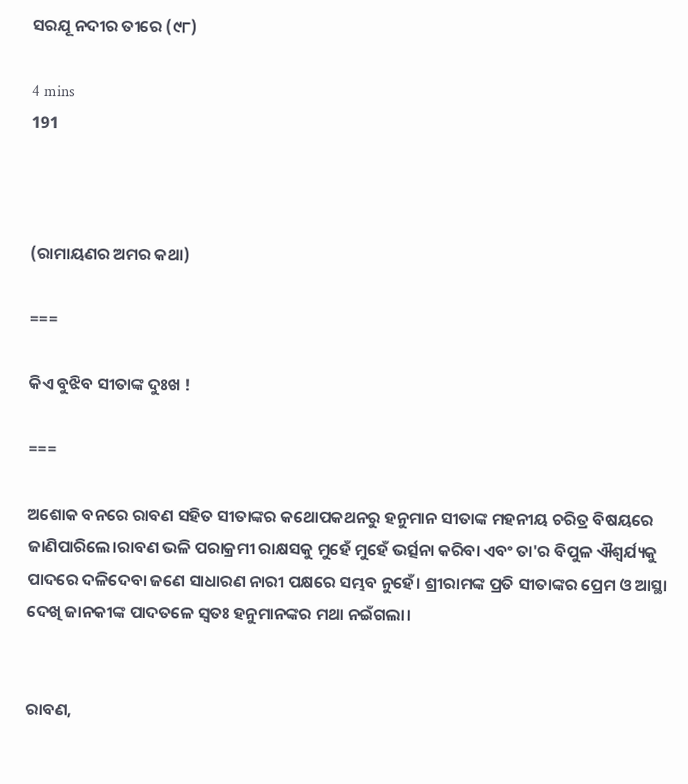ସରଯୂ ନଦୀର ତୀରେ (୯୮)

4 mins
191



(ରାମାୟଣର ଅମର କଥା)

===

କିଏ ବୁଝିବ ସୀତାଙ୍କ ଦୁଃଖ !

===

ଅଶୋକ ବନରେ ରାବଣ ସହିତ ସୀତାଙ୍କର କଥୋପକଥନରୁ ହନୁମାନ ସୀତାଙ୍କ ମହନୀୟ ଚରିତ୍ର ବିଷୟରେ ଜାଣିପାରିଲେ।ରାବଣ ଭଳି ପରାକ୍ରମୀ ରାକ୍ଷସକୁ ମୁହେଁ ମୁହେଁ ଭର୍ତ୍ସନା କରିବା ଏବଂ ତା'ର ବିପୁଳ ଐଶ୍ୱର୍ଯ୍ୟକୁ ପାଦରେ ଦଳିଦେବା ଜଣେ ସାଧାରଣ ନାରୀ ପକ୍ଷରେ ସମ୍ଭବ ନୁହେଁ। ଶ୍ରୀରାମଙ୍କ ପ୍ରତି ସୀତାଙ୍କର ପ୍ରେମ ଓ ଆସ୍ଥା ଦେଖି ଜାନକୀଙ୍କ ପାଦତଳେ ସ୍ବତଃ ହନୁମାନଙ୍କର ମଥା ନଇଁଗଲା।


ରାବଣ,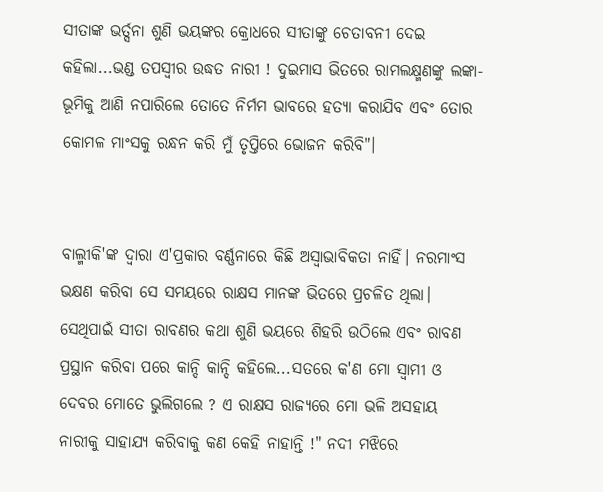ସୀତାଙ୍କ ଭର୍ତ୍ସନା ଶୁଣି ଭୟଙ୍କର କ୍ରୋଧରେ ସୀତାଙ୍କୁ ଚେତାବନୀ ଦେଇ କହିଲା...ଭଣ୍ଡ ତପସ୍ୱୀର ଉଦ୍ଧତ ନାରୀ ! ଦୁଇମାସ ଭିତରେ ରାମଲକ୍ଷ୍ମଣଙ୍କୁ ଲଙ୍କା-ଭୂମିକୁ ଆଣି ନପାରିଲେ ତୋତେ ନିର୍ମମ ଭାବରେ ହତ୍ୟା କରାଯିବ ଏବଂ ତୋର କୋମଳ ମାଂସକୁ ରନ୍ଧନ କରି ମୁଁ ତୃପ୍ତିରେ ଭୋଜନ କରିବି"।


ବାଲ୍ମୀକି'ଙ୍କ ଦ୍ବାରା ଏ'ପ୍ରକାର ବର୍ଣ୍ଣନାରେ କିଛି ଅସ୍ବାଭାବିକତା ନାହିଁ। ନରମାଂସ ଭକ୍ଷଣ କରିବା ସେ ସମୟରେ ରାକ୍ଷସ ମାନଙ୍କ ଭିତରେ ପ୍ରଚଳିତ ଥିଲା। ସେଥିପାଇଁ ସୀତା ରାବଣର କଥା ଶୁଣି ଭୟରେ ଶିହରି ଉଠିଲେ ଏବଂ ରାବଣ ପ୍ରସ୍ଥାନ କରିବା ପରେ କାନ୍ଦି କାନ୍ଦି କହିଲେ...ସତରେ କ'ଣ ମୋ ସ୍ବାମୀ ଓ ଦେବର ମୋତେ ଭୁଲିଗଲେ ? ଏ ରାକ୍ଷସ ରାଜ୍ୟରେ ମୋ ଭଳି ଅସହାୟ ନାରୀକୁ ସାହାଯ୍ୟ କରିବାକୁ କଣ କେହି ନାହାନ୍ତି !" ନଦୀ ମଝିରେ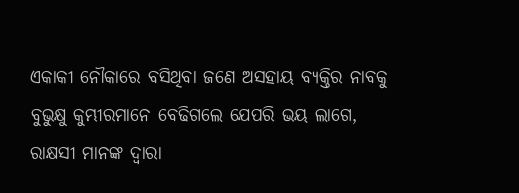ଏକାକୀ ନୌକାରେ ବସିଥିବା ଜଣେ ଅସହାୟ ବ୍ୟକ୍ତିର ନାବକୁ ବୁଭୁକ୍ଷୁ କୁମ୍ଭୀରମାନେ ବେଢିଗଲେ ଯେପରି ଭୟ ଲାଗେ, ରାକ୍ଷସୀ ମାନଙ୍କ ଦ୍ବାରା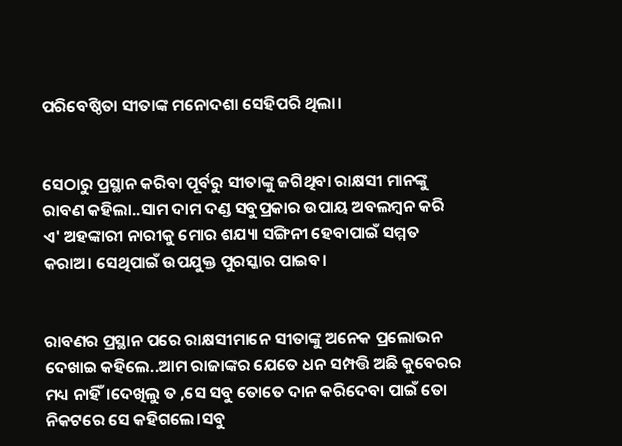ପରିବେଷ୍ଠିତା ସୀତାଙ୍କ ମନୋଦଶା ସେହିପରି ଥିଲା।


ସେଠାରୁ ପ୍ରସ୍ଥାନ କରିବା ପୂର୍ବରୁ ସୀତାଙ୍କୁ ଜଗିଥିବା ରାକ୍ଷସୀ ମାନଙ୍କୁ ରାବଣ କହିଲା..ସାମ ଦାମ ଦଣ୍ଡ ସବୁପ୍ରକାର ଉପାୟ ଅବଲମ୍ବନ କରି ଏ' ଅହଙ୍କାରୀ ନାରୀକୁ ମୋର ଶଯ୍ୟା ସଙ୍ଗିନୀ ହେବାପାଇଁ ସମ୍ମତ କରାଅ। ସେଥିପାଇଁ ଉପଯୁକ୍ତ ପୁରସ୍କାର ପାଇବ।


ରାବଣର ପ୍ରସ୍ଥାନ ପରେ ରାକ୍ଷସୀମାନେ ସୀତାଙ୍କୁ ଅନେକ ପ୍ରଲୋଭନ ଦେଖାଇ କହିଲେ..ଆମ ରାଜାଙ୍କର ଯେତେ ଧନ ସମ୍ପତ୍ତି ଅଛି କୁବେରର ମଧ୍ୟ ନାହିଁ।ଦେଖିଲୁ ତ ,ସେ ସବୁ ତୋତେ ଦାନ କରିଦେବା ପାଇଁ ତୋ ନିକଟରେ ସେ କହିଗଲେ।ସବୁ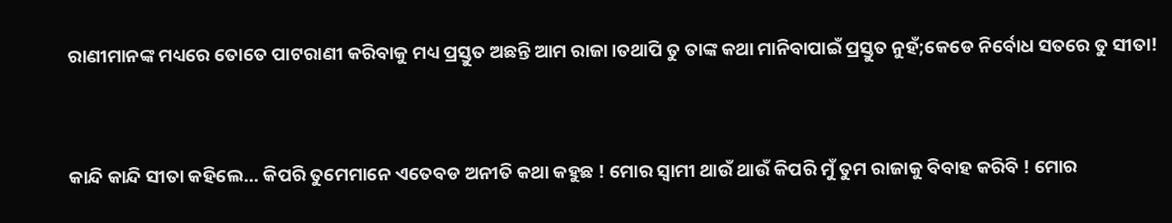ରାଣୀମାନଙ୍କ ମଧ୍ୟରେ ତୋତେ ପାଟରାଣୀ କରିବାକୁ ମଧ୍ୟ ପ୍ରସ୍ତୁତ ଅଛନ୍ତି ଆମ ରାଜା।ତଥାପି ତୁ ତାଙ୍କ କଥା ମାନିବାପାଇଁ ପ୍ରସ୍ତୁତ ନୁହଁ;କେଡେ ନିର୍ବୋଧ ସତରେ ତୁ ସୀତା!


କାନ୍ଦି କାନ୍ଦି ସୀତା କହିଲେ... କିପରି ତୁମେମାନେ ଏତେବଡ ଅନୀତି କଥା କହୁଛ ! ମୋର ସ୍ବାମୀ ଥାଉଁ ଥାଉଁ କିପରି ମୁଁ ତୁମ ରାଜାକୁ ବିବାହ କରିବି ! ମୋର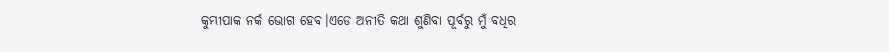କୁମ୍ଭୀପାକ ନର୍କ ଭୋଗ ହେବ।ଏଡେ ଅନୀତି କଥା ଶୁଣିବା ପୂର୍ବରୁ ମୁଁ ବଧିର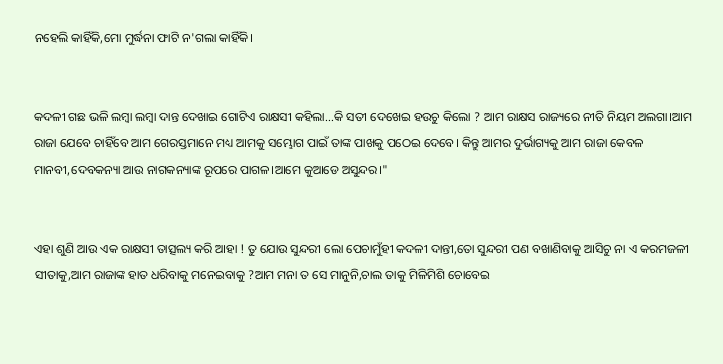ନହେଲି କାହିଁକି,ମୋ ମୁର୍ଦ୍ଧନା ଫାଟି ନ'ଗଲା କାହିଁକି।


କଦଳୀ ଗଛ ଭଳି ଲମ୍ବା ଲମ୍ବା ଦାନ୍ତ ଦେଖାଇ ଗୋଟିଏ ରାକ୍ଷସୀ କହିଲା...କି ସତୀ ଦେଖେଇ ହଉଚୁ କିଲୋ ? ଆମ ରାକ୍ଷସ ରାଜ୍ୟରେ ନୀତି ନିୟମ ଅଲଗା।ଆମ ରାଜା ଯେବେ ଚାହିଁବେ ଆମ ଗେରସ୍ତମାନେ ମଧ୍ୟ ଆମକୁ ସମ୍ଭୋଗ ପାଇଁ ତାଙ୍କ ପାଖକୁ ପଠେଇ ଦେବେ। କିନ୍ତୁ ଆମର ଦୁର୍ଭାଗ୍ୟକୁ ଆମ ରାଜା କେବଳ ମାନବୀ,ଦେବକନ୍ୟା ଆଉ ନାଗକନ୍ୟାଙ୍କ ରୂପରେ ପାଗଳ।ଆମେ କୁଆଡେ ଅସୁନ୍ଦର।"


ଏହା ଶୁଣି ଆଉ ଏକ ରାକ୍ଷସୀ ତାତ୍ସଲ୍ୟ କରି ଆହା ! ତୁ ଯୋଉ ସୁନ୍ଦରୀ ଲୋ ପେଚାମୁଁହୀ କଦଳୀ ଦାନ୍ତୀ,ତୋ ସୁନ୍ଦରୀ ପଣ ବଖାଣିବାକୁ ଆସିଚୁ ନା ଏ କରମଜଳୀ ସୀତାକୁ,ଆମ ରାଜାଙ୍କ ହାତ ଧରିବାକୁ ମନେଇବାକୁ ?ଆମ ମନା ତ ସେ ମାନୁନି,ଚାଲ ତାକୁ ମିଳିମିଶି ଚୋବେଇ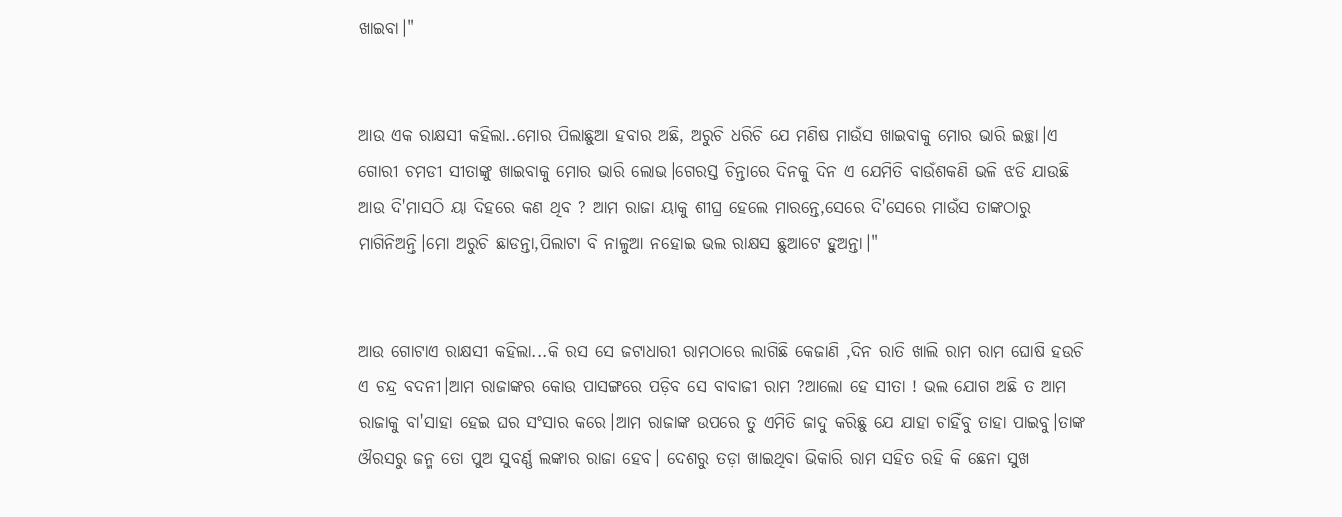ଖାଇବା।"


ଆଉ ଏକ ରାକ୍ଷସୀ କହିଲା..ମୋର ପିଲାଛୁଆ ହବାର ଅଛି, ଅରୁଚି ଧରିଚି ଯେ ମଣିଷ ମାଉଁସ ଖାଇବାକୁ ମୋର ଭାରି ଇଚ୍ଛା।ଏ ଗୋରୀ ଚମଡୀ ସୀତାଙ୍କୁ ଖାଇବାକୁ ମୋର ଭାରି ଲୋଭ।ଗେରସ୍ତ ଚିନ୍ତାରେ ଦିନକୁ ଦିନ ଏ ଯେମିତି ବାଉଁଶକଣି ଭଳି ଝଡି ଯାଉଛି ଆଉ ଦି'ମାସଠି ୟା ଦିହରେ କଣ ଥିବ ? ଆମ ରାଜା ୟାକୁ ଶୀଘ୍ର ହେଲେ ମାରନ୍ତେ,ସେରେ ଦି'ସେରେ ମାଉଁସ ତାଙ୍କଠାରୁ ମାଗିନିଅନ୍ତି।ମୋ ଅରୁଚି ଛାଡନ୍ତା,ପିଲାଟା ବି ନାଳୁଆ ନହୋଇ ଭଲ ରାକ୍ଷସ ଛୁଆଟେ ହୁଅନ୍ତା।"


ଆଉ ଗୋଟାଏ ରାକ୍ଷସୀ କହିଲା...କି ରସ ସେ ଜଟାଧାରୀ ରାମଠାରେ ଲାଗିଛି କେଜାଣି ,ଦିନ ରାତି ଖାଲି ରାମ ରାମ ଘୋଷି ହଉଚି ଏ ଚନ୍ଦ୍ର ବଦନୀ।ଆମ ରାଜାଙ୍କର କୋଉ ପାସଙ୍ଗରେ ପଡ଼ିବ ସେ ବାବାଜୀ ରାମ ?ଆଲୋ ହେ ସୀତା ! ଭଲ ଯୋଗ ଅଛି ତ ଆମ ରାଜାକୁ ବା'ସାହା ହେଇ ଘର ସଂସାର କରେ।ଆମ ରାଜାଙ୍କ ଉପରେ ତୁ ଏମିତି ଜାଦୁ କରିଛୁ ଯେ ଯାହା ଚାହିଁବୁ ତାହା ପାଇବୁ।ତାଙ୍କ ଔରସରୁ ଜନ୍ମ ତୋ ପୁଅ ସୁବର୍ଣ୍ଣ ଲଙ୍କାର ରାଜା ହେବ। ଦେଶରୁ ତଡ଼ା ଖାଇଥିବା ଭିକାରି ରାମ ସହିତ ରହି କି ଛେନା ସୁଖ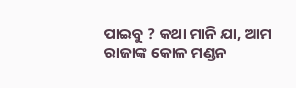ପାଇବୁ ? କଥା ମାନି ଯା, ଆମ ରାଜାଙ୍କ କୋଳ ମଣ୍ଡନ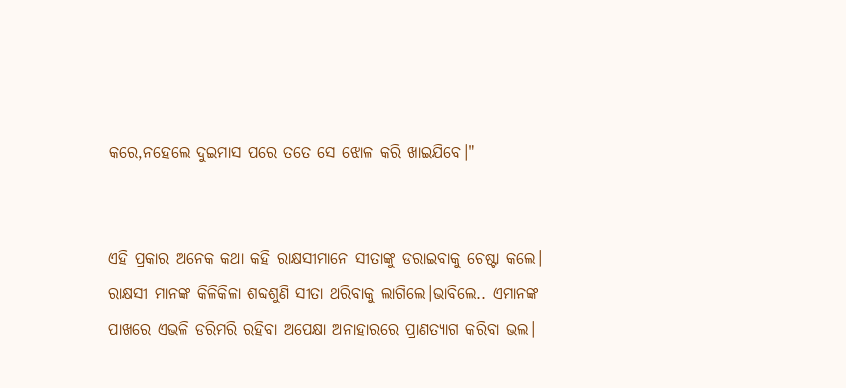କରେ,ନହେଲେ ଦୁଇମାସ ପରେ ତତେ ସେ ଝୋଳ କରି ଖାଇଯିବେ।"


ଏହି ପ୍ରକାର ଅନେକ କଥା କହି ରାକ୍ଷସୀମାନେ ସୀତାଙ୍କୁ ଡରାଇବାକୁ ଚେଷ୍ଟା କଲେ। ରାକ୍ଷସୀ ମାନଙ୍କ କିଳିକିଳା ଶବ୍ଦଶୁଣି ସୀତା ଥରିବାକୁ ଲାଗିଲେ।ଭାବିଲେ.. ଏମାନଙ୍କ ପାଖରେ ଏଭଳି ଡରିମରି ରହିବା ଅପେକ୍ଷା ଅନାହାରରେ ପ୍ରାଣତ୍ୟାଗ କରିବା ଭଲ।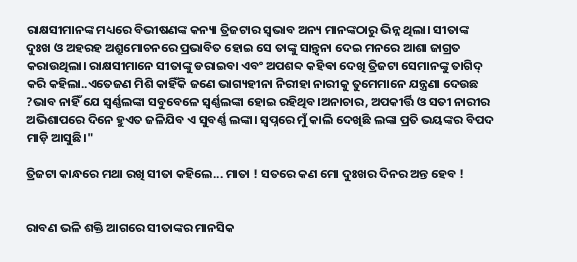ରାକ୍ଷସୀମାନଙ୍କ ମଧ୍ୟରେ ବିଭୀଷଣଙ୍କ କନ୍ୟା ତ୍ରିଜଟାର ସ୍ବଭାବ ଅନ୍ୟ ମାନଙ୍କଠାରୁ ଭିନ୍ନ ଥିଲା। ସୀତାଙ୍କ ଦୁଃଖ ଓ ଅହରହ ଅଶ୍ରୁମୋଚନରେ ପ୍ରଭାବିତ ହୋଇ ସେ ତାଙ୍କୁ ସାନ୍ତ୍ଵନା ଦେଇ ମନରେ ଆଶା ଜାଗ୍ରତ କରାଉଥିଲା। ରାକ୍ଷସୀମାନେ ସୀତାଙ୍କୁ ଡରାଇବା ଏବଂ ଅପଶବ୍ଦ କହିଵା ଦେଖି ତ୍ରିଜଟା ସେମାନଙ୍କୁ ତାଗିଦ୍ କରି କହିଲା..ଏତେଜଣ ମିଶି କାହିଁକି ଜଣେ ଭାଗ୍ୟହୀନା ନିରୀହା ନାରୀକୁ ତୁମେମାନେ ଯନ୍ତ୍ରଣା ଦେଉଛ ?ଭାବ ନାହିଁ ଯେ ସ୍ଵର୍ଣ୍ଣଲଙ୍କା ସବୁବେଳେ ସ୍ବର୍ଣ୍ଣଲଙ୍କା ହୋଇ ରହିଥିବ।ଅନାଚାର, ଅପକୀର୍ତ୍ତି ଓ ସତୀ ନାରୀର ଅଭିଶାପରେ ଦିନେ ହୁଏତ ଜଳିଯିବ ଏ ସୁବର୍ଣ୍ଣ ଲଙ୍କା। ସ୍ଵପ୍ନରେ ମୁଁ କାଲି ଦେଖିଛି ଲଙ୍କା ପ୍ରତି ଭୟଙ୍କର ବିପଦ ମାଡ଼ି ଆସୁଛି।"

ତ୍ରିଜଟା କାନ୍ଧରେ ମଥା ରଖି ସୀତା କହିଲେ... ମାତା ! ସତରେ କଣ ମୋ ଦୁଃଖର ଦିନର ଅନ୍ତ ହେବ !


ରାବଣ ଭଳି ଶକ୍ତି ଆଗରେ ସୀତାଙ୍କର ମାନସିକ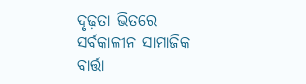ଦୃଢ଼ତା ଭିତରେ ସର୍ବକାଳୀନ ସାମାଜିକ ବାର୍ତ୍ତା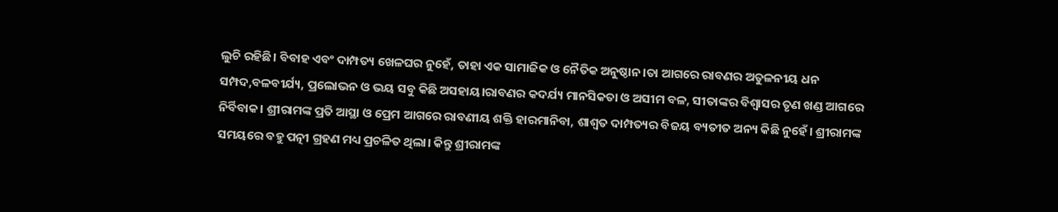ଲୁଚି ରହିଛି। ବିବାହ ଏବଂ ଦାମ୍ପତ୍ୟ ଖେଳଘର ନୁହେଁ, ତାହା ଏକ ସାମାଜିକ ଓ ନୈତିକ ଅନୁଷ୍ଠାନ।ତା ଆଗରେ ରାବଣର ଅତୁଳନୀୟ ଧନ ସମ୍ପଦ,ବଳବୀର୍ଯ୍ୟ, ପ୍ରଲୋଭନ ଓ ଭୟ ସବୁ କିଛି ଅସହାୟ।ରାବଣର କଦର୍ଯ୍ୟ ମାନସିକତା ଓ ଅସୀମ ବଳ, ସୀତାଙ୍କର ବିଶ୍ବାସର ତୃଣ ଖଣ୍ଡ ଆଗରେ ନିର୍ବିବାକ। ଶ୍ରୀରାମଙ୍କ ପ୍ରତି ଆସ୍ଥା ଓ ପ୍ରେମ ଆଗରେ ରାବଣୀୟ ଶକ୍ତି ହାରମାନିବା, ଶାଶ୍ବତ ଦାମ୍ପତ୍ୟର ବିଜୟ ବ୍ୟତୀତ ଅନ୍ୟ କିଛି ନୁହେଁ। ଶ୍ରୀରାମଙ୍କ ସମୟରେ ବହୁ ପତ୍ନୀ ଗ୍ରହଣ ମଧ୍ୟ ପ୍ରଚଳିତ ଥିଲା। କିନ୍ତୁ ଶ୍ରୀରାମଙ୍କ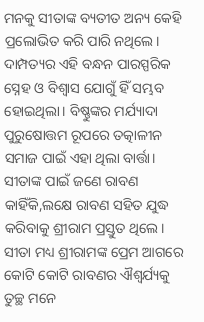ମନକୁ ସୀତାଙ୍କ ବ୍ୟତୀତ ଅନ୍ୟ କେହି ପ୍ରଲୋଭିତ କରି ପାରି ନଥିଲେ। ଦାମ୍ପତ୍ୟର ଏହି ବନ୍ଧନ ପାରସ୍ପରିକ ସ୍ନେହ ଓ ବିଶ୍ବାସ ଯୋଗୁଁ ହିଁ ସମ୍ଭବ ହୋଇଥିଲା। ବିଷ୍ଣୁଙ୍କର ମର୍ଯ୍ୟାଦା ପୁରୁଷୋତ୍ତମ ରୂପରେ ତତ୍କାଳୀନ ସମାଜ ପାଇଁ ଏହା ଥିଲା ବାର୍ତ୍ତା। ସୀତାଙ୍କ ପାଇଁ ଜଣେ ରାବଣ କାହିଁକି,ଲକ୍ଷେ ରାବଣ ସହିତ ଯୁଦ୍ଧ କରିବାକୁ ଶ୍ରୀରାମ ପ୍ରସ୍ତୁତ ଥିଲେ। ସୀତା ମଧ୍ୟ ଶ୍ରୀରାମଙ୍କ ପ୍ରେମ ଆଗରେ କୋଟି କୋଟି ରାବଣର ଐଶ୍ୱର୍ଯ୍ୟକୁ ତୁଚ୍ଛ ମନେ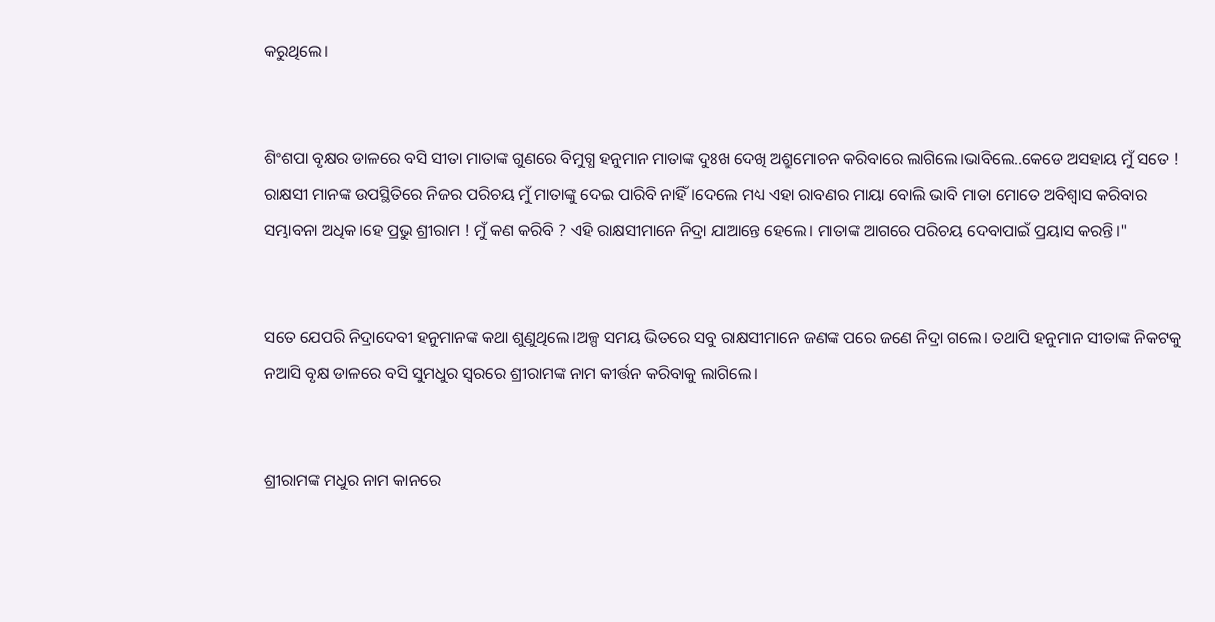କରୁଥିଲେ।


ଶିଂଶପା ବୃକ୍ଷର ଡାଳରେ ବସି ସୀତା ମାତାଙ୍କ ଗୁଣରେ ବିମୁଗ୍ଧ ହନୁମାନ ମାତାଙ୍କ ଦୁଃଖ ଦେଖି ଅଶ୍ରୁମୋଚନ କରିବାରେ ଲାଗିଲେ।ଭାବିଲେ..କେଡେ ଅସହାୟ ମୁଁ ସତେ ! ରାକ୍ଷସୀ ମାନଙ୍କ ଉପସ୍ଥିତିରେ ନିଜର ପରିଚୟ ମୁଁ ମାତାଙ୍କୁ ଦେଇ ପାରିବି ନାହିଁ।ଦେଲେ ମଧ୍ୟ ଏହା ରାବଣର ମାୟା ବୋଲି ଭାବି ମାତା ମୋତେ ଅବିଶ୍ବାସ କରିବାର ସମ୍ଭାବନା ଅଧିକ।ହେ ପ୍ରଭୁ ଶ୍ରୀରାମ ! ମୁଁ କଣ କରିବି ? ଏହି ରାକ୍ଷସୀମାନେ ନିଦ୍ରା ଯାଆନ୍ତେ ହେଲେ। ମାତାଙ୍କ ଆଗରେ ପରିଚୟ ଦେବାପାଇଁ ପ୍ରୟାସ କରନ୍ତି।"


ସତେ ଯେପରି ନିଦ୍ରାଦେବୀ ହନୁମାନଙ୍କ କଥା ଶୁଣୁଥିଲେ।ଅଳ୍ପ ସମୟ ଭିତରେ ସବୁ ରାକ୍ଷସୀମାନେ ଜଣଙ୍କ ପରେ ଜଣେ ନିଦ୍ରା ଗଲେ। ତଥାପି ହନୁମାନ ସୀତାଙ୍କ ନିକଟକୁ ନଆସି ବୃକ୍ଷ ଡାଳରେ ବସି ସୁମଧୁର ସ୍ବରରେ ଶ୍ରୀରାମଙ୍କ ନାମ କୀର୍ତ୍ତନ କରିବାକୁ ଲାଗିଲେ।


ଶ୍ରୀରାମଙ୍କ ମଧୁର ନାମ କାନରେ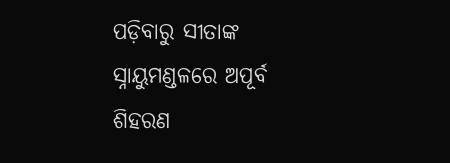ପଡ଼ିବାରୁ ସୀତାଙ୍କ ସ୍ନାୟୁମଣ୍ଡଳରେ ଅପୂର୍ବ ଶିହରଣ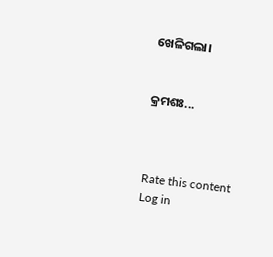ଖେଳିଗଲା।


କ୍ରମଶଃ...



Rate this content
Log in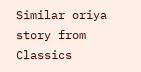Similar oriya story from Classics